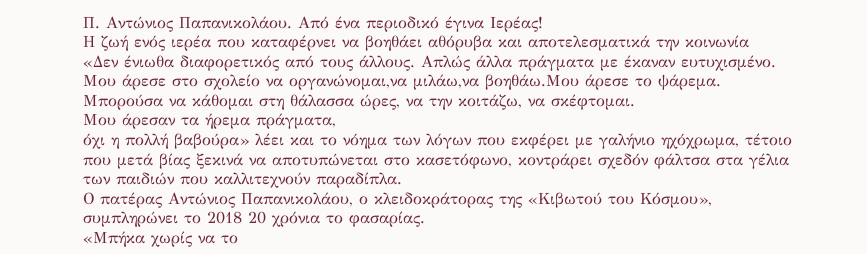Π. Αντώνιος Παπανικολάου. Από ένα περιοδικό έγινα Ιερέας!
Η ζωή ενός ιερέα που καταφέρνει να βοηθάει αθόρυβα και αποτελεσματικά την κοινωνία
«Δεν ένιωθα διαφορετικός από τους άλλους. Απλώς άλλα πράγματα με έκαναν ευτυχισμένο.
Μου άρεσε στο σχολείο να οργανώνομαι,να μιλάω,να βοηθάω.Μου άρεσε το ψάρεμα.
Μπορούσα να κάθομαι στη θάλασσα ώρες, να την κοιτάζω, να σκέφτομαι.
Μου άρεσαν τα ήρεμα πράγματα,
όχι η πολλή βαβούρα» λέει και το νόημα των λόγων που εκφέρει με γαλήνιο ηχόχρωμα, τέτοιο που μετά βίας ξεκινά να αποτυπώνεται στο κασετόφωνο, κοντράρει σχεδόν φάλτσα στα γέλια των παιδιών που καλλιτεχνούν παραδίπλα.
Ο πατέρας Αντώνιος Παπανικολάου, ο κλειδοκράτορας της «Κιβωτού του Κόσμου», συμπληρώνει το 2018 20 χρόνια το φασαρίας.
«Μπήκα χωρίς να το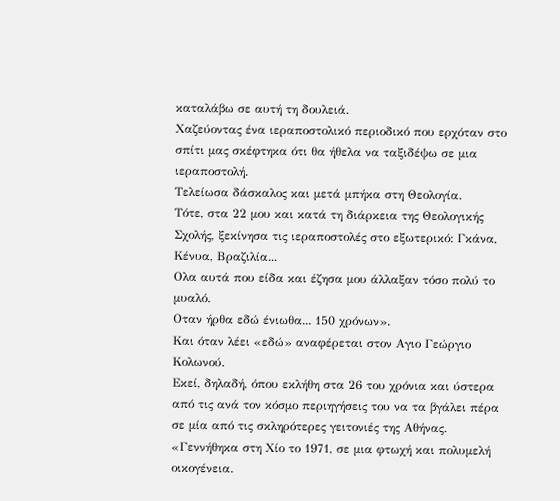καταλάβω σε αυτή τη δουλειά.
Χαζεύοντας ένα ιεραποστολικό περιοδικό που ερχόταν στο σπίτι μας σκέφτηκα ότι θα ήθελα να ταξιδέψω σε μια ιεραποστολή.
Τελείωσα δάσκαλος και μετά μπήκα στη Θεολογία.
Τότε, στα 22 μου και κατά τη διάρκεια της Θεολογικής Σχολής, ξεκίνησα τις ιεραποστολές στο εξωτερικό: Γκάνα, Κένυα, Βραζιλία...
Ολα αυτά που είδα και έζησα μου άλλαξαν τόσο πολύ το μυαλό.
Οταν ήρθα εδώ ένιωθα... 150 χρόνων».
Και όταν λέει «εδώ» αναφέρεται στον Αγιο Γεώργιο Κολωνού.
Εκεί, δηλαδή, όπου εκλήθη στα 26 του χρόνια και ύστερα από τις ανά τον κόσμο περιηγήσεις του να τα βγάλει πέρα σε μία από τις σκληρότερες γειτονιές της Αθήνας.
«Γεννήθηκα στη Χίο το 1971, σε μια φτωχή και πολυμελή οικογένεια.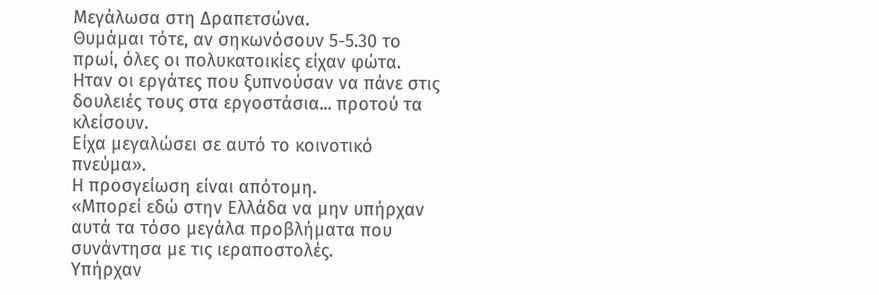Μεγάλωσα στη Δραπετσώνα.
Θυμάμαι τότε, αν σηκωνόσουν 5-5.30 το πρωί, όλες οι πολυκατοικίες είχαν φώτα.
Ηταν οι εργάτες που ξυπνούσαν να πάνε στις δουλειές τους στα εργοστάσια... προτού τα κλείσουν.
Είχα μεγαλώσει σε αυτό το κοινοτικό πνεύμα».
Η προσγείωση είναι απότομη.
«Μπορεί εδώ στην Ελλάδα να μην υπήρχαν αυτά τα τόσο μεγάλα προβλήματα που συνάντησα με τις ιεραποστολές.
Υπήρχαν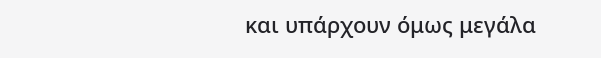και υπάρχουν όμως μεγάλα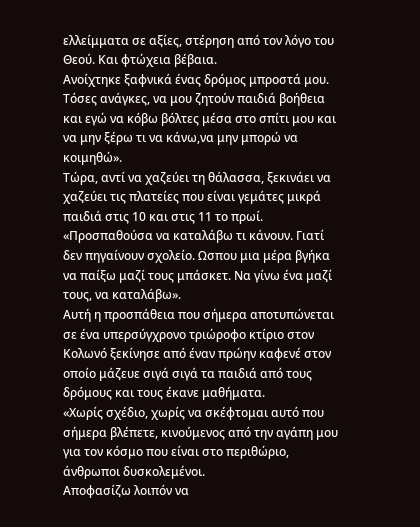ελλείμματα σε αξίες, στέρηση από τον λόγο του Θεού. Και φτώχεια βέβαια.
Ανοίχτηκε ξαφνικά ένας δρόμος μπροστά μου.
Τόσες ανάγκες, να μου ζητούν παιδιά βοήθεια και εγώ να κόβω βόλτες μέσα στο σπίτι μου και να μην ξέρω τι να κάνω,να μην μπορώ να κοιμηθώ».
Τώρα, αντί να χαζεύει τη θάλασσα, ξεκινάει να χαζεύει τις πλατείες που είναι γεμάτες μικρά παιδιά στις 10 και στις 11 το πρωί.
«Προσπαθούσα να καταλάβω τι κάνουν. Γιατί δεν πηγαίνουν σχολείο. Ωσπου μια μέρα βγήκα να παίξω μαζί τους μπάσκετ. Να γίνω ένα μαζί τους, να καταλάβω».
Αυτή η προσπάθεια που σήμερα αποτυπώνεται σε ένα υπερσύγχρονο τριώροφο κτίριο στον Κολωνό ξεκίνησε από έναν πρώην καφενέ στον οποίο μάζευε σιγά σιγά τα παιδιά από τους δρόμους και τους έκανε μαθήματα.
«Χωρίς σχέδιο, χωρίς να σκέφτομαι αυτό που σήμερα βλέπετε, κινούμενος από την αγάπη μου για τον κόσμο που είναι στο περιθώριο, άνθρωποι δυσκολεμένοι.
Αποφασίζω λοιπόν να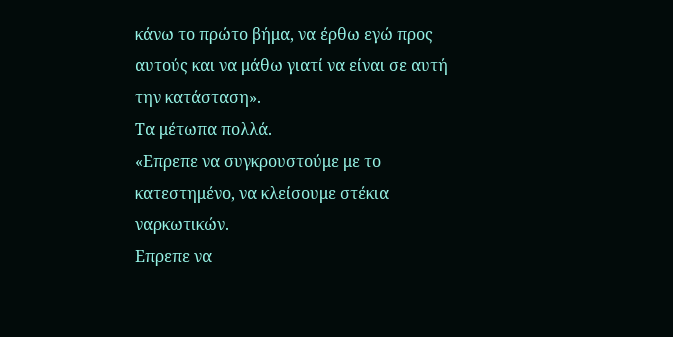κάνω το πρώτο βήμα, να έρθω εγώ προς αυτούς και να μάθω γιατί να είναι σε αυτή την κατάσταση».
Τα μέτωπα πολλά.
«Επρεπε να συγκρουστούμε με το κατεστημένο, να κλείσουμε στέκια ναρκωτικών.
Επρεπε να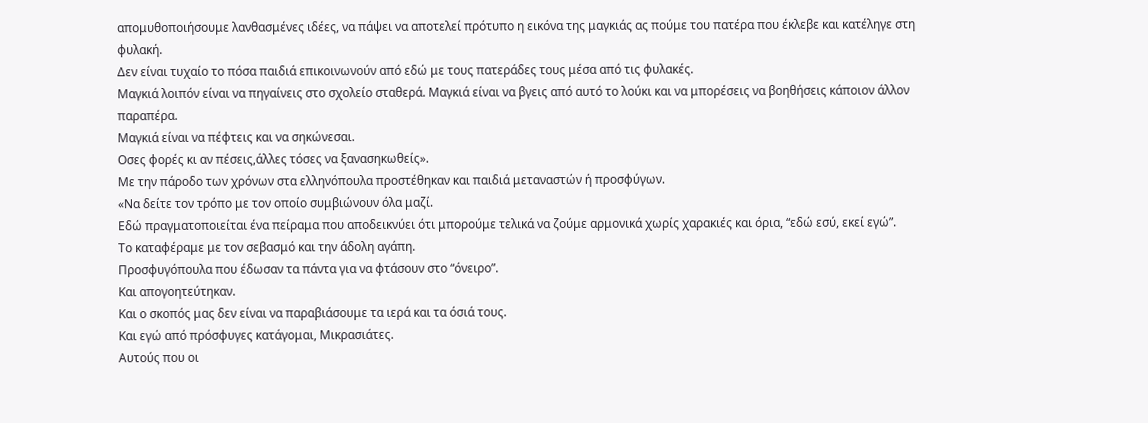απομυθοποιήσουμε λανθασμένες ιδέες, να πάψει να αποτελεί πρότυπο η εικόνα της μαγκιάς ας πούμε του πατέρα που έκλεβε και κατέληγε στη φυλακή.
Δεν είναι τυχαίο το πόσα παιδιά επικοινωνούν από εδώ με τους πατεράδες τους μέσα από τις φυλακές.
Μαγκιά λοιπόν είναι να πηγαίνεις στο σχολείο σταθερά. Μαγκιά είναι να βγεις από αυτό το λούκι και να μπορέσεις να βοηθήσεις κάποιον άλλον παραπέρα.
Μαγκιά είναι να πέφτεις και να σηκώνεσαι.
Οσες φορές κι αν πέσεις,άλλες τόσες να ξανασηκωθείς».
Με την πάροδο των χρόνων στα ελληνόπουλα προστέθηκαν και παιδιά μεταναστών ή προσφύγων.
«Να δείτε τον τρόπο με τον οποίο συμβιώνουν όλα μαζί.
Εδώ πραγματοποιείται ένα πείραμα που αποδεικνύει ότι μπορούμε τελικά να ζούμε αρμονικά χωρίς χαρακιές και όρια, “εδώ εσύ, εκεί εγώ”.
Το καταφέραμε με τον σεβασμό και την άδολη αγάπη.
Προσφυγόπουλα που έδωσαν τα πάντα για να φτάσουν στο “όνειρο”.
Και απογοητεύτηκαν.
Και ο σκοπός μας δεν είναι να παραβιάσουμε τα ιερά και τα όσιά τους.
Και εγώ από πρόσφυγες κατάγομαι, Μικρασιάτες.
Αυτούς που οι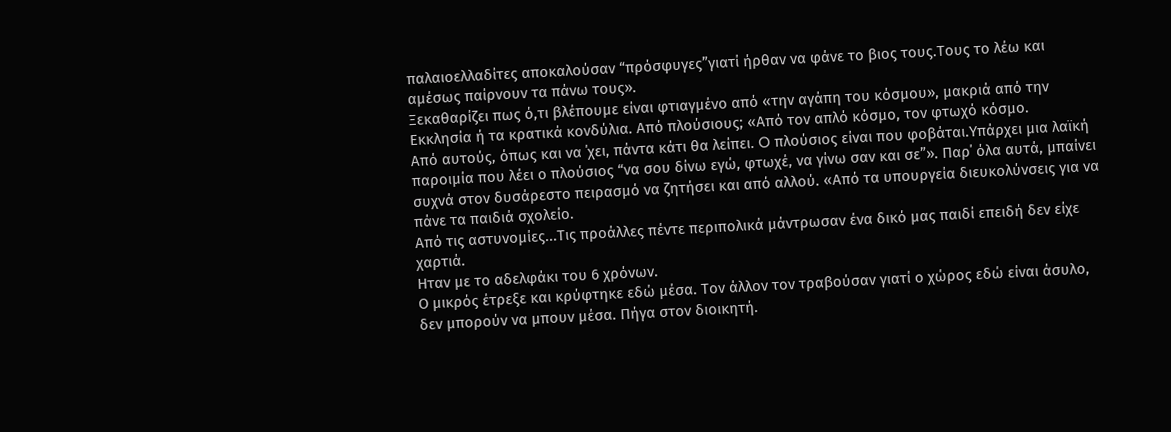παλαιοελλαδίτες αποκαλούσαν “πρόσφυγες”γιατί ήρθαν να φάνε το βιος τους.Τους το λέω και αμέσως παίρνουν τα πάνω τους».
Ξεκαθαρίζει πως ό,τι βλέπουμε είναι φτιαγμένο από «την αγάπη του κόσμου», μακριά από την Εκκλησία ή τα κρατικά κονδύλια. Από πλούσιους; «Από τον απλό κόσμο, τον φτωχό κόσμο.
Από αυτούς, όπως και να ΄χει, πάντα κάτι θα λείπει. O πλούσιος είναι που φοβάται.Υπάρχει μια λαϊκή παροιμία που λέει ο πλούσιος “να σου δίνω εγώ, φτωχέ, να γίνω σαν και σε”». Παρ΄ όλα αυτά, μπαίνει συχνά στον δυσάρεστο πειρασμό να ζητήσει και από αλλού. «Από τα υπουργεία διευκολύνσεις για να πάνε τα παιδιά σχολείο.
Από τις αστυνομίες...Τις προάλλες πέντε περιπολικά μάντρωσαν ένα δικό μας παιδί επειδή δεν είχε χαρτιά.
Ηταν με το αδελφάκι του 6 χρόνων.
Ο μικρός έτρεξε και κρύφτηκε εδώ μέσα. Τον άλλον τον τραβούσαν γιατί ο χώρος εδώ είναι άσυλο, δεν μπορούν να μπουν μέσα. Πήγα στον διοικητή.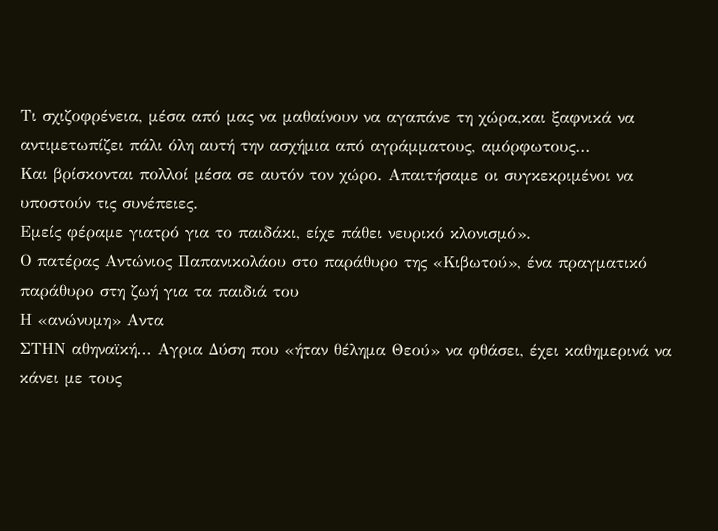Τι σχιζοφρένεια, μέσα από μας να μαθαίνουν να αγαπάνε τη χώρα,και ξαφνικά να αντιμετωπίζει πάλι όλη αυτή την ασχήμια από αγράμματους, αμόρφωτους...
Και βρίσκονται πολλοί μέσα σε αυτόν τον χώρο. Απαιτήσαμε οι συγκεκριμένοι να υποστούν τις συνέπειες.
Εμείς φέραμε γιατρό για το παιδάκι, είχε πάθει νευρικό κλονισμό».
Ο πατέρας Αντώνιος Παπανικολάου στο παράθυρο της «Κιβωτού», ένα πραγματικό παράθυρο στη ζωή για τα παιδιά του
Η «ανώνυμη» Αντα
ΣΤΗΝ αθηναϊκή... Αγρια Δύση που «ήταν θέλημα Θεού» να φθάσει, έχει καθημερινά να κάνει με τους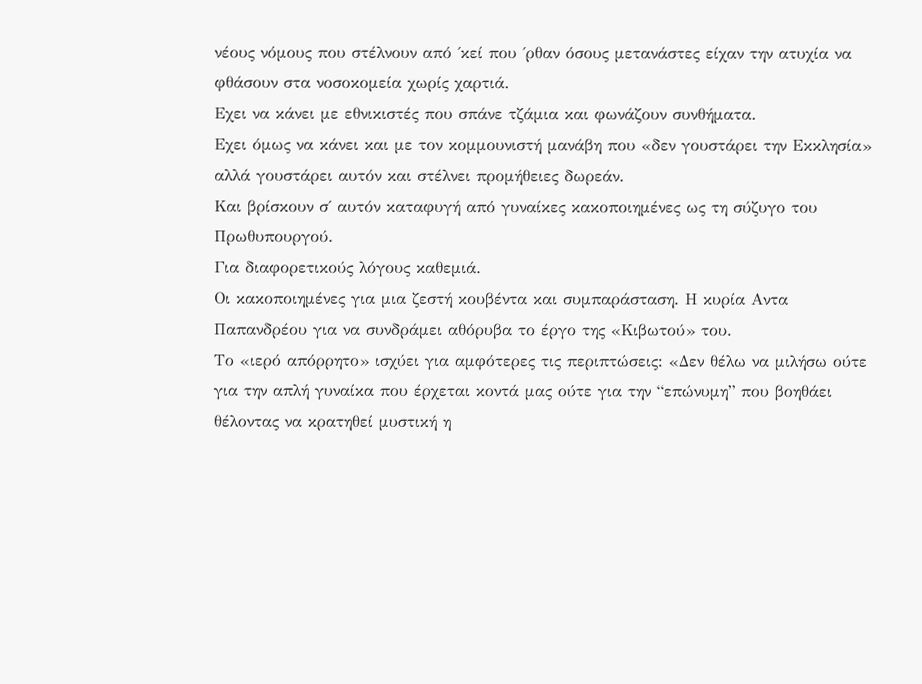νέους νόμους που στέλνουν από ΄κεί που ΄ρθαν όσους μετανάστες είχαν την ατυχία να φθάσουν στα νοσοκομεία χωρίς χαρτιά.
Εχει να κάνει με εθνικιστές που σπάνε τζάμια και φωνάζουν συνθήματα.
Εχει όμως να κάνει και με τον κομμουνιστή μανάβη που «δεν γουστάρει την Εκκλησία» αλλά γουστάρει αυτόν και στέλνει προμήθειες δωρεάν.
Και βρίσκουν σ΄ αυτόν καταφυγή από γυναίκες κακοποιημένες ως τη σύζυγο του Πρωθυπουργού.
Για διαφορετικούς λόγους καθεμιά.
Οι κακοποιημένες για μια ζεστή κουβέντα και συμπαράσταση. Η κυρία Αντα Παπανδρέου για να συνδράμει αθόρυβα το έργο της «Κιβωτού» του.
Το «ιερό απόρρητο» ισχύει για αμφότερες τις περιπτώσεις: «Δεν θέλω να μιλήσω ούτε για την απλή γυναίκα που έρχεται κοντά μας ούτε για την “επώνυμη” που βοηθάει θέλοντας να κρατηθεί μυστική η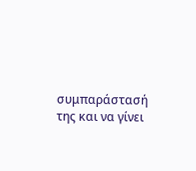συμπαράστασή της και να γίνει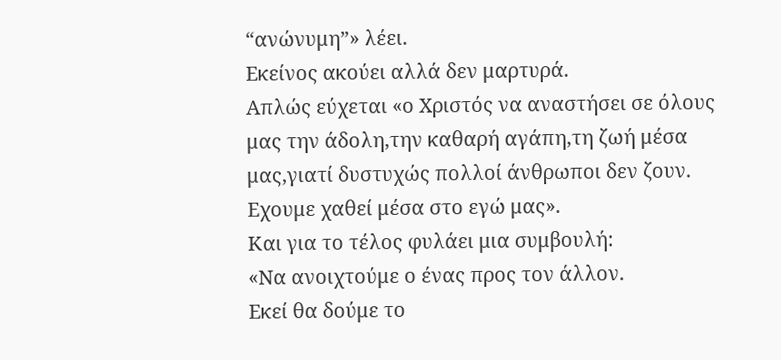“ανώνυμη”» λέει.
Εκείνος ακούει αλλά δεν μαρτυρά.
Απλώς εύχεται «ο Χριστός να αναστήσει σε όλους μας την άδολη,την καθαρή αγάπη,τη ζωή μέσα μας,γιατί δυστυχώς πολλοί άνθρωποι δεν ζουν.
Εχουμε χαθεί μέσα στο εγώ μας».
Και για το τέλος φυλάει μια συμβουλή:
«Να ανοιχτούμε ο ένας προς τον άλλον.
Εκεί θα δούμε το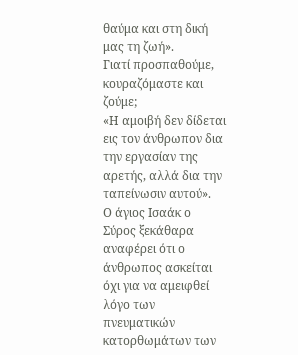θαύμα και στη δική μας τη ζωή».
Γιατί προσπαθούμε, κουραζόμαστε και ζούμε;
«Η αμοιβή δεν δίδεται εις τον άνθρωπον δια την εργασίαν της αρετής, αλλά δια την ταπείνωσιν αυτού».
Ο άγιος Ισαάκ ο Σύρος ξεκάθαρα αναφέρει ότι ο άνθρωπος ασκείται όχι για να αμειφθεί λόγο των πνευματικών κατορθωμάτων των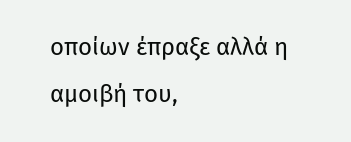οποίων έπραξε αλλά η αμοιβή του,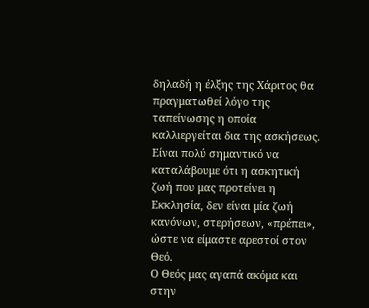δηλαδή η έλξης της Χάριτος θα πραγματωθεί λόγο της ταπείνωσης η οποία καλλιεργείται δια της ασκήσεως.
Είναι πολύ σημαντικό να καταλάβουμε ότι η ασκητική ζωή που μας προτείνει η Εκκλησία, δεν είναι μία ζωή κανόνων, στερήσεων, «πρέπει», ώστε να είμαστε αρεστοί στον Θεό.
Ο Θεός μας αγαπά ακόμα και στην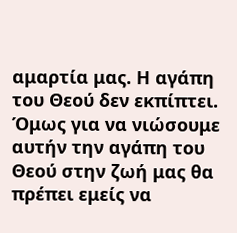αμαρτία μας. Η αγάπη του Θεού δεν εκπίπτει. Όμως για να νιώσουμε αυτήν την αγάπη του Θεού στην ζωή μας θα πρέπει εμείς να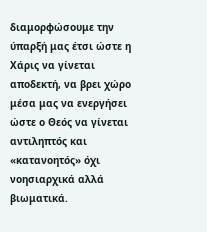διαμορφώσουμε την ύπαρξή μας έτσι ώστε η Χάρις να γίνεται αποδεκτή, να βρει χώρο μέσα μας να ενεργήσει ώστε ο Θεός να γίνεται αντιληπτός και «κατανοητός» όχι νοησιαρχικά αλλά βιωματικά.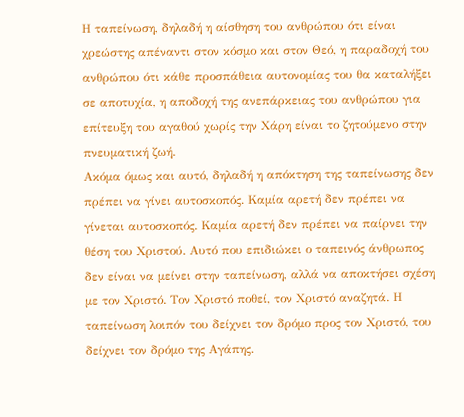Η ταπείνωση, δηλαδή η αίσθηση του ανθρώπου ότι είναι χρεώστης απέναντι στον κόσμο και στον Θεό, η παραδοχή του ανθρώπου ότι κάθε προσπάθεια αυτονομίας του θα καταλήξει σε αποτυχία, η αποδοχή της ανεπάρκειας του ανθρώπου για επίτευξη του αγαθού χωρίς την Χάρη είναι το ζητούμενο στην πνευματική ζωή.
Ακόμα όμως και αυτό, δηλαδή η απόκτηση της ταπείνωσης δεν πρέπει να γίνει αυτοσκοπός. Καμία αρετή δεν πρέπει να γίνεται αυτοσκοπός. Καμία αρετή δεν πρέπει να παίρνει την θέση του Χριστού. Αυτό που επιδιώκει ο ταπεινός άνθρωπος δεν είναι να μείνει στην ταπείνωση, αλλά να αποκτήσει σχέση με τον Χριστό. Τον Χριστό ποθεί, τον Χριστό αναζητά. Η ταπείνωση λοιπόν του δείχνει τον δρόμο προς τον Χριστό, του δείχνει τον δρόμο της Αγάπης.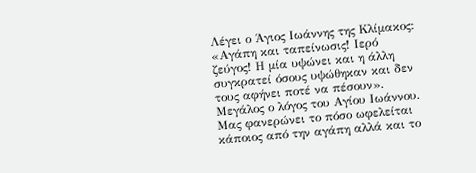Λέγει ο Άγιος Ιωάννης της Κλίμακος: «Αγάπη και ταπείνωσις! Ιερό ζεύγος! Η μία υψώνει και η άλλη συγκρατεί όσους υψώθηκαν και δεν τους αφήνει ποτέ να πέσουν».
Μεγάλος ο λόγος του Αγίου Ιωάννου. Μας φανερώνει το πόσο ωφελείται κάποιος από την αγάπη αλλά και το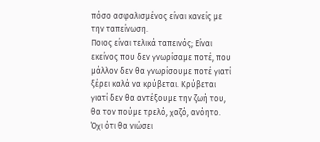πόσο ασφαλισμένος είναι κανείς με την ταπείνωση.
Ποιος είναι τελικά ταπεινός; Είναι εκείνος που δεν γνωρίσαμε ποτέ, που μάλλον δεν θα γνωρίσουμε ποτέ γιατί ξέρει καλά να κρύβεται. Κρύβεται γιατί δεν θα αντέξουμε την ζωή του, θα τον πούμε τρελό, χαζό, ανόητο. Όχι ότι θα νιώσει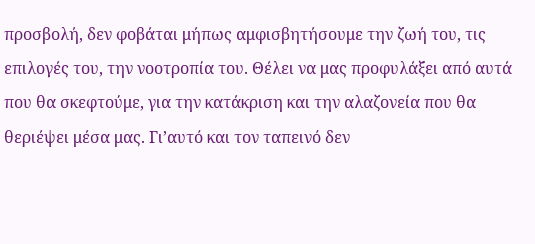προσβολή, δεν φοβάται μήπως αμφισβητήσουμε την ζωή του, τις επιλογές του, την νοοτροπία του. Θέλει να μας προφυλάξει από αυτά που θα σκεφτούμε, για την κατάκριση και την αλαζονεία που θα θεριέψει μέσα μας. Γι’αυτό και τον ταπεινό δεν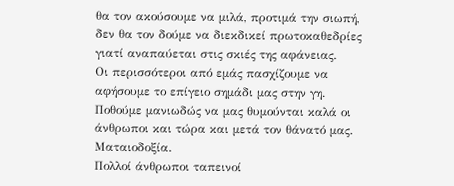θα τον ακούσουμε να μιλά, προτιμά την σιωπή, δεν θα τον δούμε να διεκδικεί πρωτοκαθεδρίες γιατί αναπαύεται στις σκιές της αφάνειας.
Οι περισσότεροι από εμάς πασχίζουμε να αφήσουμε το επίγειο σημάδι μας στην γη. Ποθούμε μανιωδώς να μας θυμούνται καλά οι άνθρωποι και τώρα και μετά τον θάνατό μας. Ματαιοδοξία.
Πολλοί άνθρωποι ταπεινοί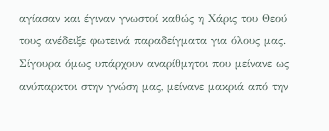αγίασαν και έγιναν γνωστοί καθώς η Χάρις του Θεού τους ανέδειξε φωτεινά παραδείγματα για όλους μας. Σίγουρα όμως υπάρχουν αναρίθμητοι που μείνανε ως ανύπαρκτοι στην γνώση μας, μείνανε μακριά από την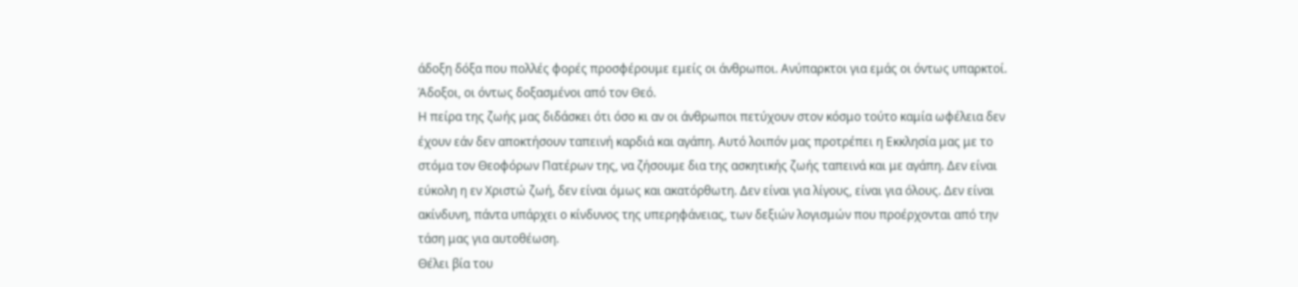άδοξη δόξα που πολλές φορές προσφέρουμε εμείς οι άνθρωποι. Ανύπαρκτοι για εμάς οι όντως υπαρκτοί. Άδοξοι, οι όντως δοξασμένοι από τον Θεό.
Η πείρα της ζωής μας διδάσκει ότι όσο κι αν οι άνθρωποι πετύχουν στον κόσμο τούτο καμία ωφέλεια δεν έχουν εάν δεν αποκτήσουν ταπεινή καρδιά και αγάπη. Αυτό λοιπόν μας προτρέπει η Εκκλησία μας με το στόμα τον Θεοφόρων Πατέρων της, να ζήσουμε δια της ασκητικής ζωής ταπεινά και με αγάπη. Δεν είναι εύκολη η εν Χριστώ ζωή, δεν είναι όμως και ακατόρθωτη. Δεν είναι για λίγους, είναι για όλους. Δεν είναι ακίνδυνη, πάντα υπάρχει ο κίνδυνος της υπερηφάνειας, των δεξιών λογισμών που προέρχονται από την τάση μας για αυτοθέωση.
Θέλει βία του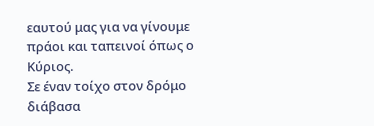εαυτού μας για να γίνουμε πράοι και ταπεινοί όπως ο Κύριος.
Σε έναν τοίχο στον δρόμο διάβασα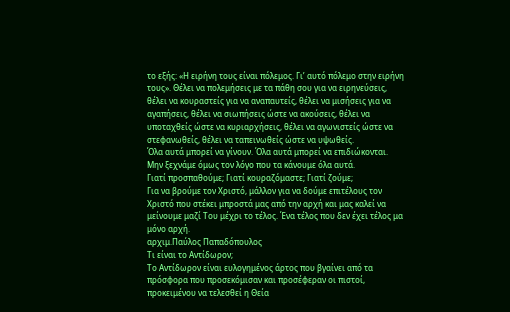το εξής: «Η ειρήνη τους είναι πόλεμος. Γι’ αυτό πόλεμο στην ειρήνη τους». Θέλει να πολεμήσεις με τα πάθη σου για να ειρηνεύσεις, θέλει να κουραστείς για να αναπαυτείς, θέλει να μισήσεις για να αγαπήσεις, θέλει να σιωπήσεις ώστε να ακούσεις, θέλει να υποταχθείς ώστε να κυριαρχήσεις, θέλει να αγωνιστείς ώστε να στεφανωθείς, θέλει να ταπεινωθείς ώστε να υψωθείς.
Όλα αυτά μπορεί να γίνουν. Όλα αυτά μπορεί να επιδιώκονται. Μην ξεχνάμε όμως τον λόγο που τα κάνουμε όλα αυτά.
Γιατί προσπαθούμε; Γιατί κουραζόμαστε; Γιατί ζούμε;
Για να βρούμε τον Χριστό, μάλλον για να δούμε επιτέλους τον Χριστό που στέκει μπροστά μας από την αρχή και μας καλεί να μείνουμε μαζί Του μέχρι το τέλος. Ένα τέλος που δεν έχει τέλος μα μόνο αρχή.
αρχιμ.Παύλος Παπαδόπουλος
Τι είναι το Αντίδωρον;
Το Αντίδωρον είναι ευλογημένος άρτος που βγαίνει από τα πρόσφορα που προσεκόμισαν και προσέφεραν οι πιστοί, προκειμένου να τελεσθεί η Θεία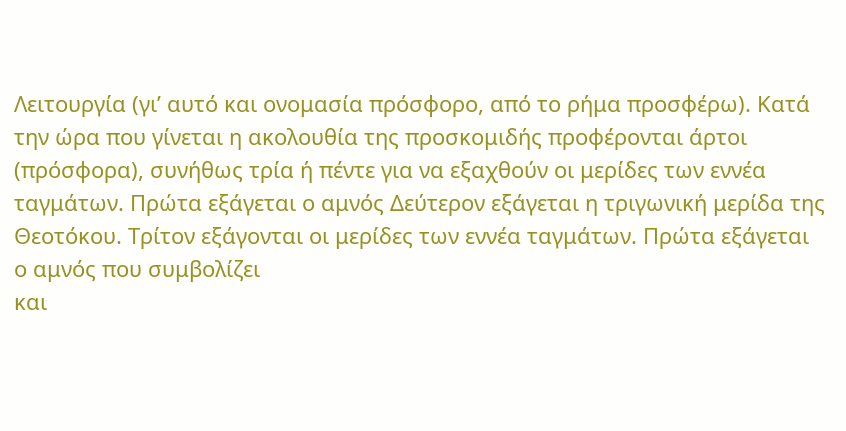Λειτουργία (γι’ αυτό και ονομασία πρόσφορο, από το ρήμα προσφέρω). Κατά την ώρα που γίνεται η ακολουθία της προσκομιδής προφέρονται άρτοι (πρόσφορα), συνήθως τρία ή πέντε για να εξαχθούν οι μερίδες των εννέα ταγμάτων. Πρώτα εξάγεται ο αμνός Δεύτερον εξάγεται η τριγωνική μερίδα της Θεοτόκου. Τρίτον εξάγονται οι μερίδες των εννέα ταγμάτων. Πρώτα εξάγεται ο αμνός που συμβολίζει
και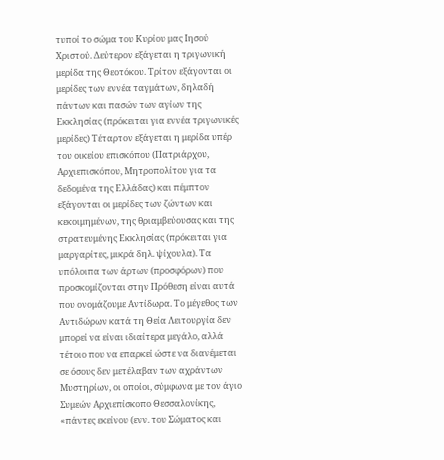τυποί το σώμα του Κυρίου μας Ιησού Χριστού. Δεύτερον εξάγεται η τριγωνική μερίδα της Θεοτόκου. Τρίτον εξάγονται οι μερίδες των εννέα ταγμάτων, δηλαδή πάντων και πασών των αγίων της Εκκλησίας (πρόκειται για εννέα τριγωνικές μερίδες) Τέταρτον εξάγεται η μερίδα υπέρ του οικείου επισκόπου (Πατριάρχου, Αρχιεπισκόπου, Μητροπολίτου για τα δεδομένα της Ελλάδας) και πέμπτον εξάγονται οι μερίδες των ζώντων και κεκοιμημένων, της θριαμβεύουσας και της στρατευμένης Εκκλησίας (πρόκειται για μαργαρίτες, μικρά δηλ. ψίχουλα). Τα υπόλοιπα των άρτων (προσφόρων) που προσκομίζονται στην Πρόθεση είναι αυτά που ονομάζουμε Αντίδωρα. Το μέγεθος των Αντιδώρων κατά τη Θεία Λειτουργία δεν μπορεί να είναι ιδιαίτερα μεγάλο, αλλά τέτοιο που να επαρκεί ώστε να διανέμεται σε όσους δεν μετέλαβαν των αχράντων Μυστηρίων, οι οποίοι, σύμφωνα με τον άγιο Συμεών Αρχιεπίσκοπο Θεσσαλονίκης, «πάντες εκείνου (ενν. του Σώματος και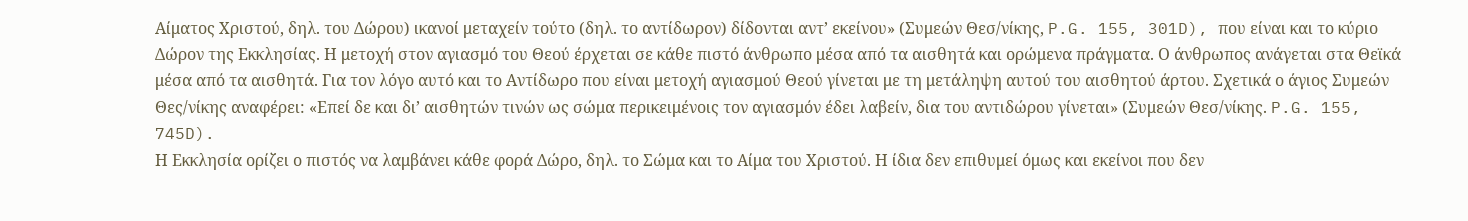Αίματος Χριστού, δηλ. του Δώρου) ικανοί μεταχείν τούτο (δηλ. το αντίδωρον) δίδονται αντ’ εκείνου» (Συμεών Θεσ/νίκης, P.G. 155, 301D), που είναι και το κύριο Δώρον της Εκκλησίας. Η μετοχή στον αγιασμό του Θεού έρχεται σε κάθε πιστό άνθρωπο μέσα από τα αισθητά και ορώμενα πράγματα. Ο άνθρωπος ανάγεται στα Θεϊκά μέσα από τα αισθητά. Για τον λόγο αυτό και το Αντίδωρο που είναι μετοχή αγιασμού Θεού γίνεται με τη μετάληψη αυτού του αισθητού άρτου. Σχετικά ο άγιος Συμεών Θες/νίκης αναφέρει: «Επεί δε και δι’ αισθητών τινών ως σώμα περικειμένοις τον αγιασμόν έδει λαβείν, δια του αντιδώρου γίνεται» (Συμεών Θεσ/νίκης. P.G. 155, 745D).
Η Εκκλησία ορίζει ο πιστός να λαμβάνει κάθε φορά Δώρο, δηλ. το Σώμα και το Αίμα του Χριστού. Η ίδια δεν επιθυμεί όμως και εκείνοι που δεν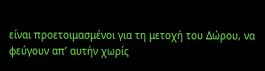είναι προετοιμασμένοι για τη μετοχή του Δώρου, να φεύγουν απ’ αυτήν χωρίς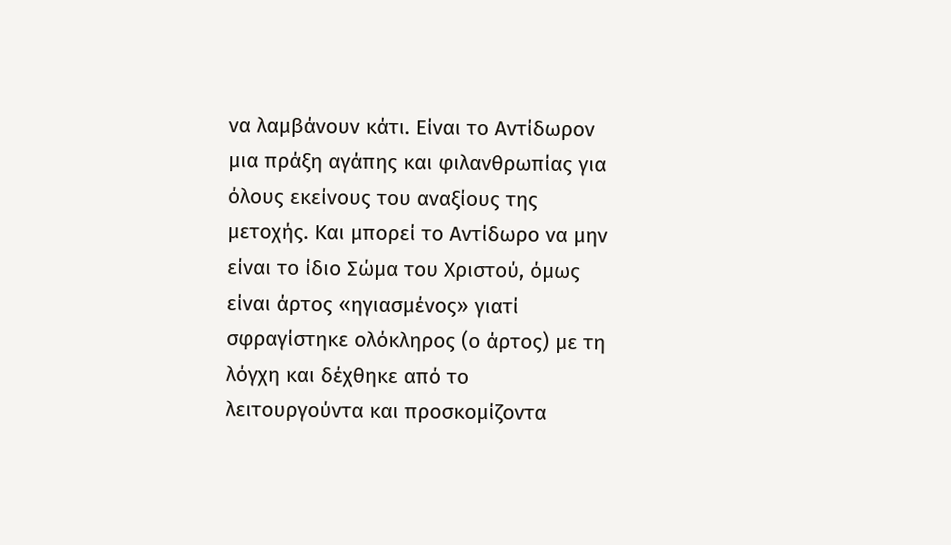να λαμβάνουν κάτι. Είναι το Αντίδωρον μια πράξη αγάπης και φιλανθρωπίας για όλους εκείνους του αναξίους της μετοχής. Και μπορεί το Αντίδωρο να μην είναι το ίδιο Σώμα του Χριστού, όμως είναι άρτος «ηγιασμένος» γιατί σφραγίστηκε ολόκληρος (ο άρτος) με τη λόγχη και δέχθηκε από το λειτουργούντα και προσκομίζοντα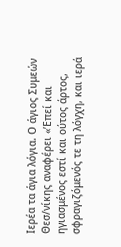Ιερέα τα άγια λόγια. Ο άγιος Συμεών Θεσ/νίκης αναφέρει «’Επεί και ηγιασμένος εστί και ούτος άρτος, σφραγιζόμενός τε τη λόγχη, και ιερά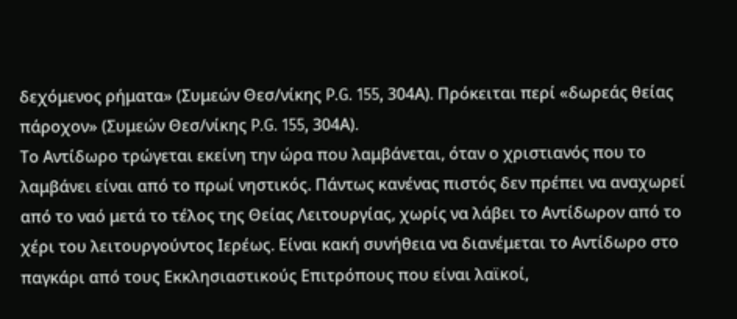δεχόμενος ρήματα» (Συμεών Θεσ/νίκης P.G. 155, 304Α). Πρόκειται περί «δωρεάς θείας πάροχον» (Συμεών Θεσ/νίκης P.G. 155, 304Α).
Το Αντίδωρο τρώγεται εκείνη την ώρα που λαμβάνεται, όταν ο χριστιανός που το λαμβάνει είναι από το πρωί νηστικός. Πάντως κανένας πιστός δεν πρέπει να αναχωρεί από το ναό μετά το τέλος της Θείας Λειτουργίας, χωρίς να λάβει το Αντίδωρον από το χέρι του λειτουργούντος Ιερέως. Είναι κακή συνήθεια να διανέμεται το Αντίδωρο στο παγκάρι από τους Εκκλησιαστικούς Επιτρόπους που είναι λαϊκοί,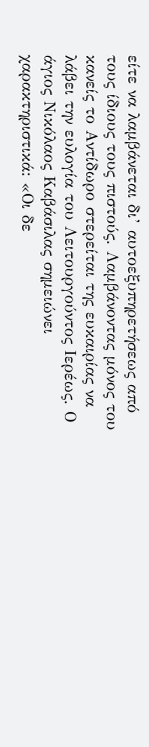είτε να λαμβάνεται δι’ αυτοεξυπηρετήσεως από τους ίδιους τους πιστούς. Λαμβάνοντας μόνος του κανείς το Αντίδωρο στερείται της ευκαιρίας να λάβει την ευλογία του Λειτουργούντος Ιερέως. Ο άγιος Νικόλαος Καβάσιλας σημειώνει χαρακτηριστικά: «Οι δε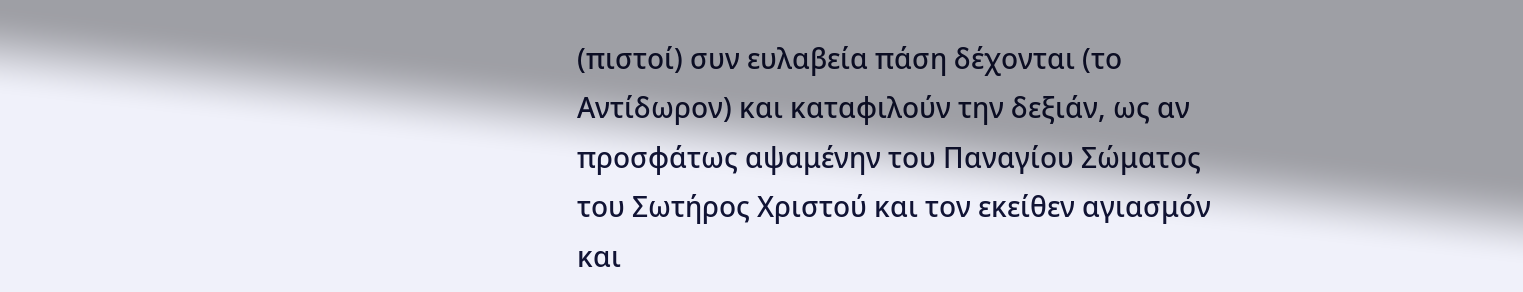(πιστοί) συν ευλαβεία πάση δέχονται (το Αντίδωρον) και καταφιλούν την δεξιάν, ως αν προσφάτως αψαμένην του Παναγίου Σώματος του Σωτήρος Χριστού και τον εκείθεν αγιασμόν και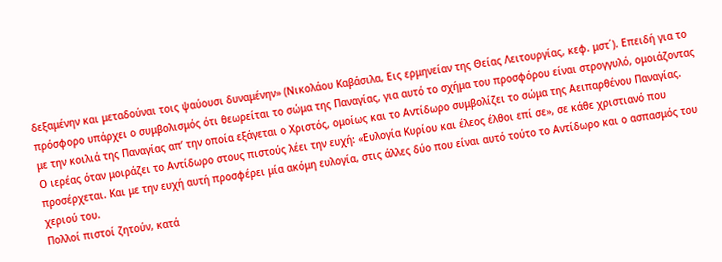δεξαμένην και μεταδούναι τοις ψαύουσι δυναμένην» (Νικολάου Καβάσιλα, Εις ερμηνείαν της Θείας Λειτουργίας, κεφ. μστ΄). Επειδή για το πρόσφορο υπάρχει ο συμβολισμός ότι θεωρείται το σώμα της Παναγίας, για αυτό το σχήμα του προσφόρου είναι στρογγυλό, ομοιάζοντας με την κοιλιά της Παναγίας απ’ την οποία εξάγεται ο Χριστός, ομοίως και το Αντίδωρο συμβολίζει το σώμα της Αειπαρθένου Παναγίας.
Ο ιερέας όταν μοιράζει το Αντίδωρο στους πιστούς λέει την ευχή: «Ευλογία Κυρίου και έλεος έλθοι επί σε», σε κάθε χριστιανό που προσέρχεται. Και με την ευχή αυτή προσφέρει μία ακόμη ευλογία, στις άλλες δύο που είναι αυτό τούτο το Αντίδωρο και ο ασπασμός του χεριού του.
Πολλοί πιστοί ζητούν, κατά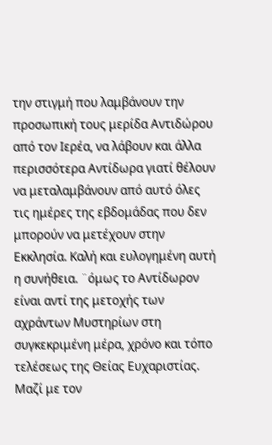την στιγμή που λαμβάνουν την προσωπική τους μερίδα Αντιδώρου από τον Ιερέα, να λάβουν και άλλα περισσότερα Αντίδωρα γιατί θέλουν να μεταλαμβάνουν από αυτό όλες τις ημέρες της εβδομάδας που δεν μπορούν να μετέχουν στην Εκκλησία. Καλή και ευλογημένη αυτή η συνήθεια. ¨όμως το Αντίδωρον είναι αντί της μετοχής των αχράντων Μυστηρίων στη συγκεκριμένη μέρα, χρόνο και τόπο τελέσεως της Θείας Ευχαριστίας. Μαζί με τον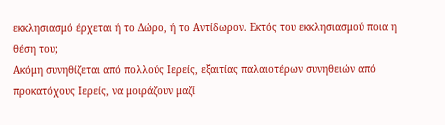εκκλησιασμό έρχεται ή το Δώρο, ή το Αντίδωρον. Εκτός του εκκλησιασμού ποια η θέση του;
Ακόμη συνηθίζεται από πολλούς Ιερείς, εξαιτίας παλαιοτέρων συνηθειών από προκατόχους Ιερείς, να μοιράζουν μαζί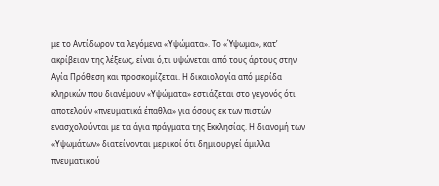με το Αντίδωρον τα λεγόμενα «Υψώματα». Το «Ύψωμα», κατ’ ακρίβειαν της λέξεως, είναι ό,τι υψώνεται από τους άρτους στην Αγία Πρόθεση και προσκομίζεται. Η δικαιολογία από μερίδα κληρικών που διανέμουν «Υψώματα» εστιάζεται στο γεγονός ότι αποτελούν «πνευματικά έπαθλα» για όσους εκ των πιστών ενασχολούνται με τα άγια πράγματα της Εκκλησίας. Η διανομή των «Υψωμάτων» διατείνονται μερικοί ότι δημιουργεί άμιλλα πνευματικού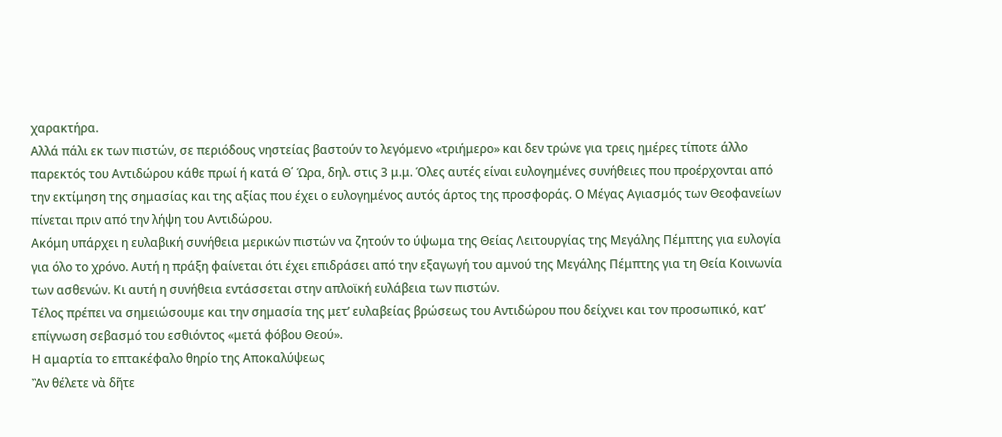χαρακτήρα.
Αλλά πάλι εκ των πιστών, σε περιόδους νηστείας βαστούν το λεγόμενο «τριήμερο» και δεν τρώνε για τρεις ημέρες τίποτε άλλο παρεκτός του Αντιδώρου κάθε πρωί ή κατά Θ΄ Ώρα, δηλ. στις 3 μ.μ. Όλες αυτές είναι ευλογημένες συνήθειες που προέρχονται από την εκτίμηση της σημασίας και της αξίας που έχει ο ευλογημένος αυτός άρτος της προσφοράς. Ο Μέγας Αγιασμός των Θεοφανείων πίνεται πριν από την λήψη του Αντιδώρου.
Ακόμη υπάρχει η ευλαβική συνήθεια μερικών πιστών να ζητούν το ύψωμα της Θείας Λειτουργίας της Μεγάλης Πέμπτης για ευλογία για όλο το χρόνο. Αυτή η πράξη φαίνεται ότι έχει επιδράσει από την εξαγωγή του αμνού της Μεγάλης Πέμπτης για τη Θεία Κοινωνία των ασθενών. Κι αυτή η συνήθεια εντάσσεται στην απλοϊκή ευλάβεια των πιστών.
Τέλος πρέπει να σημειώσουμε και την σημασία της μετ’ ευλαβείας βρώσεως του Αντιδώρου που δείχνει και τον προσωπικό, κατ’ επίγνωση σεβασμό του εσθιόντος «μετά φόβου Θεού».
Η αμαρτία το επτακέφαλο θηρίο της Αποκαλύψεως
Ἂν θέλετε νὰ δῆτε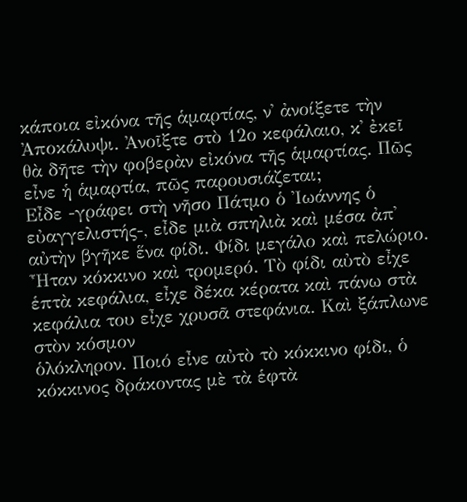κάποια εἰκόνα τῆς ἁμαρτίας, ν᾿ ἀνοίξετε τὴν Ἀποκάλυψι. Ἀνοῖξτε στὸ 12ο κεφάλαιο, κ᾿ ἐκεῖ θὰ δῆτε τὴν φοβερὰν εἰκόνα τῆς ἁμαρτίας. Πῶς εἶνε ἡ ἁμαρτία, πῶς παρουσιάζεται;
Εἶδε -γράφει στὴ νῆσο Πάτμο ὁ Ἰωάννης ὁ εὐαγγελιστής-, εἶδε μιὰ σπηλιὰ καὶ μέσα ἀπ᾿ αὐτὴν βγῆκε ἕνα φίδι. Φίδι μεγάλο καὶ πελώριο. Ἦταν κόκκινο καὶ τρομερό. Τὸ φίδι αὐτὸ εἶχε ἑπτὰ κεφάλια, εἶχε δέκα κέρατα καὶ πάνω στὰ κεφάλια του εἶχε χρυσᾶ στεφάνια. Καὶ ξάπλωνε στὸν κόσμον
ὁλόκληρον. Ποιό εἶνε αὐτὸ τὸ κόκκινο φίδι, ὁ κόκκινος δράκοντας μὲ τὰ ἑφτὰ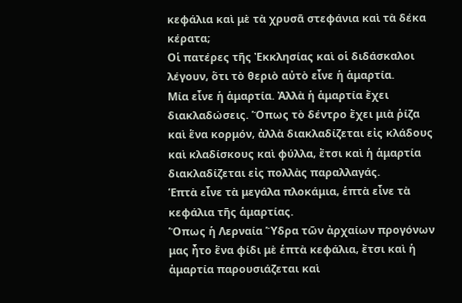κεφάλια καὶ μὲ τὰ χρυσᾶ στεφάνια καὶ τὰ δέκα κέρατα;
Οἱ πατέρες τῆς Ἐκκλησίας καὶ οἱ διδάσκαλοι λέγουν, ὅτι τὸ θεριὸ αὐτὸ εἶνε ἡ ἁμαρτία.
Μία εἶνε ἡ ἁμαρτία. Ἀλλὰ ἡ ἁμαρτία ἔχει διακλαδώσεις. Ὅπως τὸ δέντρο ἔχει μιὰ ῥίζα καὶ ἕνα κορμόν, ἀλλὰ διακλαδίζεται εἰς κλάδους καὶ κλαδίσκους καὶ φύλλα, ἔτσι καὶ ἡ ἁμαρτία διακλαδίζεται εἰς πολλὰς παραλλαγάς.
Ἑπτὰ εἶνε τὰ μεγάλα πλοκάμια, ἑπτὰ εἶνε τὰ κεφάλια τῆς ἁμαρτίας.
Ὅπως ἡ Λερναία Ὕδρα τῶν ἀρχαίων προγόνων μας ἦτο ἕνα φίδι μὲ ἑπτὰ κεφάλια, ἔτσι καὶ ἡ ἁμαρτία παρουσιάζεται καὶ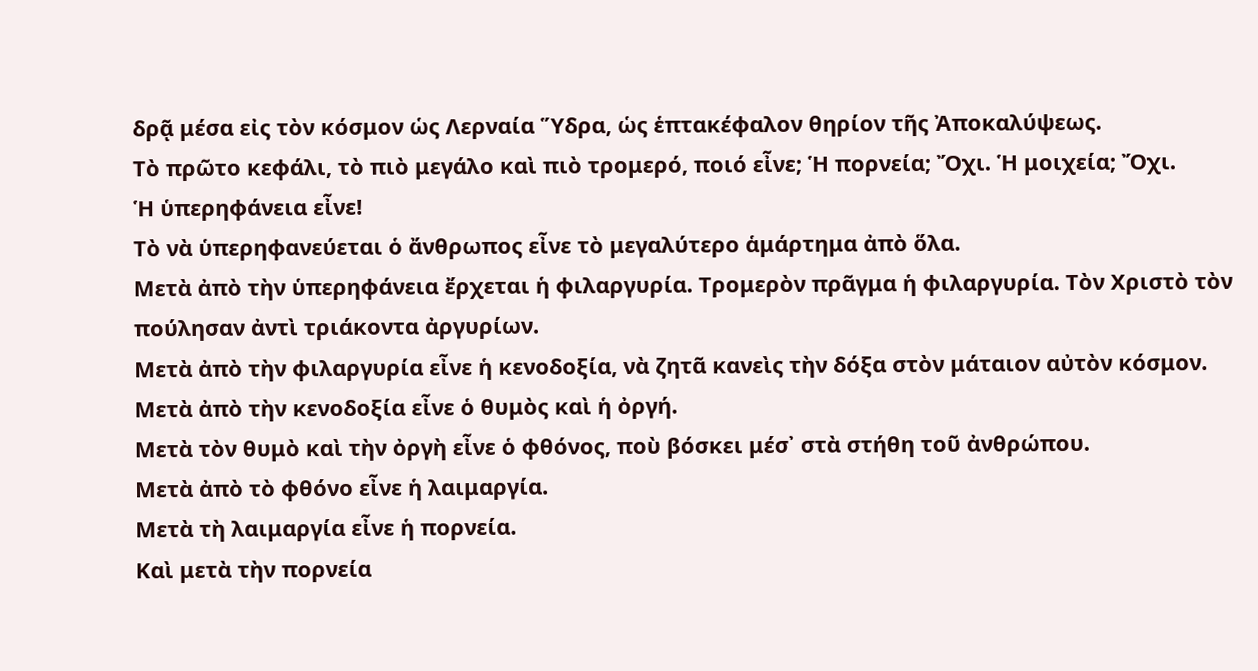δρᾷ μέσα εἰς τὸν κόσμον ὡς Λερναία Ὕδρα, ὡς ἑπτακέφαλον θηρίον τῆς Ἀποκαλύψεως.
Τὸ πρῶτο κεφάλι, τὸ πιὸ μεγάλο καὶ πιὸ τρομερό, ποιό εἶνε; Ἡ πορνεία; Ὄχι. Ἡ μοιχεία; Ὄχι.
Ἡ ὑπερηφάνεια εἶνε!
Τὸ νὰ ὑπερηφανεύεται ὁ ἄνθρωπος εἶνε τὸ μεγαλύτερο ἁμάρτημα ἀπὸ ὅλα.
Μετὰ ἀπὸ τὴν ὑπερηφάνεια ἔρχεται ἡ φιλαργυρία. Τρομερὸν πρᾶγμα ἡ φιλαργυρία. Τὸν Χριστὸ τὸν πούλησαν ἀντὶ τριάκοντα ἀργυρίων.
Μετὰ ἀπὸ τὴν φιλαργυρία εἶνε ἡ κενοδοξία, νὰ ζητᾶ κανεὶς τὴν δόξα στὸν μάταιον αὐτὸν κόσμον.
Μετὰ ἀπὸ τὴν κενοδοξία εἶνε ὁ θυμὸς καὶ ἡ ὀργή.
Μετὰ τὸν θυμὸ καὶ τὴν ὀργὴ εἶνε ὁ φθόνος, ποὺ βόσκει μέσ᾿ στὰ στήθη τοῦ ἀνθρώπου.
Μετὰ ἀπὸ τὸ φθόνο εἶνε ἡ λαιμαργία.
Μετὰ τὴ λαιμαργία εἶνε ἡ πορνεία.
Καὶ μετὰ τὴν πορνεία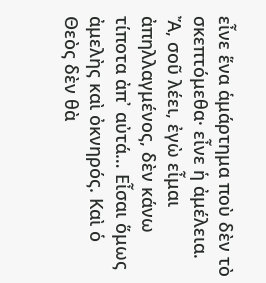εἶνε ἕνα ἁμάρτημα ποὺ δὲν τὸ σκεπτόμεθα· εἶνε ἡ ἀμέλεια.
Ἄ, σοῦ λέει, ἐγὼ εἶμαι ἀπηλλαγμένος, δὲν κάνω τίποτα ἀπ᾿ αὐτά… Εἶσαι ὅμως ἀμελὴς καὶ ὀκνηρός. Καὶ ὁ Θεὸς δὲν θὰ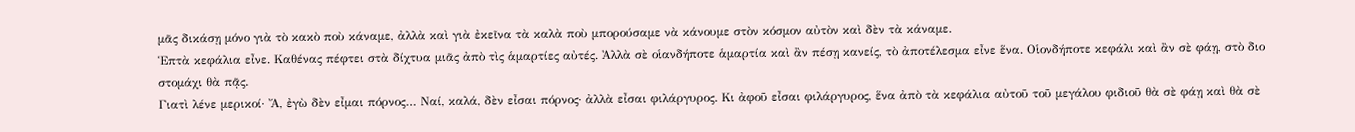μᾶς δικάσῃ μόνο γιὰ τὸ κακὸ ποὺ κάναμε, ἀλλὰ καὶ γιὰ ἐκεῖνα τὰ καλὰ ποὺ μπορούσαμε νὰ κάνουμε στὸν κόσμον αὐτὸν καὶ δὲν τὰ κάναμε.
Ἑπτὰ κεφάλια εἶνε. Καθένας πέφτει στὰ δίχτυα μιᾶς ἀπὸ τὶς ἁμαρτίες αὐτές. Ἀλλὰ σὲ οἱανδήποτε ἁμαρτία καὶ ἂν πέσῃ κανείς, τὸ ἀποτέλεσμα εἶνε ἕνα. Οἱονδήποτε κεφάλι καὶ ἂν σὲ φάῃ, στὸ διο στομάχι θὰ πᾷς.
Γιατὶ λένε μερικοί· Ἄ, ἐγὼ δὲν εἶμαι πόρνος… Ναί, καλά, δὲν εἶσαι πόρνος· ἀλλὰ εἶσαι φιλάργυρος. Κι ἀφοῦ εἶσαι φιλάργυρος, ἕνα ἀπὸ τὰ κεφάλια αὐτοῦ τοῦ μεγάλου φιδιοῦ θὰ σὲ φάῃ καὶ θὰ σὲ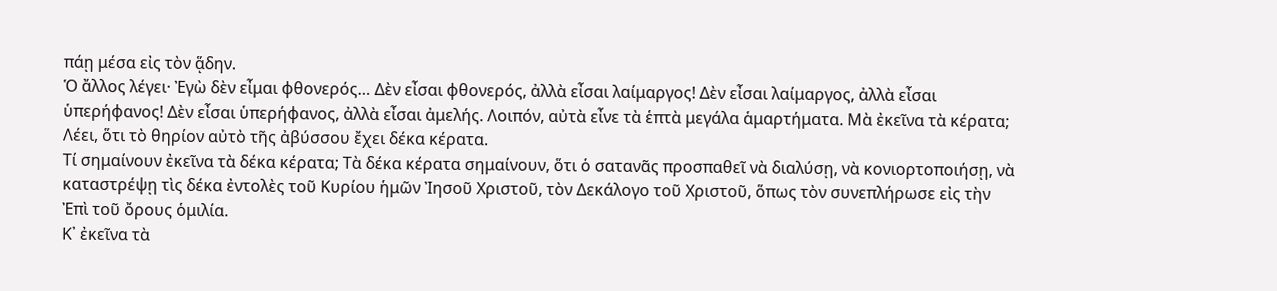πάῃ μέσα εἰς τὸν ᾅδην.
Ὁ ἄλλος λέγει· Ἐγὼ δὲν εἶμαι φθονερός… Δὲν εἶσαι φθονερός, ἀλλὰ εἶσαι λαίμαργος! Δὲν εἶσαι λαίμαργος, ἀλλὰ εἶσαι ὑπερήφανος! Δὲν εἶσαι ὑπερήφανος, ἀλλὰ εἶσαι ἀμελής. Λοιπόν, αὐτὰ εἶνε τὰ ἑπτὰ μεγάλα ἁμαρτήματα. Μὰ ἐκεῖνα τὰ κέρατα;
Λέει, ὅτι τὸ θηρίον αὐτὸ τῆς ἀβύσσου ἔχει δέκα κέρατα.
Τί σημαίνουν ἐκεῖνα τὰ δέκα κέρατα; Τὰ δέκα κέρατα σημαίνουν, ὅτι ὁ σατανᾶς προσπαθεῖ νὰ διαλύσῃ, νὰ κονιορτοποιήσῃ, νὰ καταστρέψῃ τὶς δέκα ἐντολὲς τοῦ Κυρίου ἡμῶν Ἰησοῦ Χριστοῦ, τὸν Δεκάλογο τοῦ Χριστοῦ, ὅπως τὸν συνεπλήρωσε εἰς τὴν Ἐπὶ τοῦ ὄρους ὁμιλία.
Κ᾿ ἐκεῖνα τὰ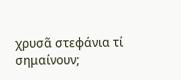χρυσᾶ στεφάνια τί σημαίνουν;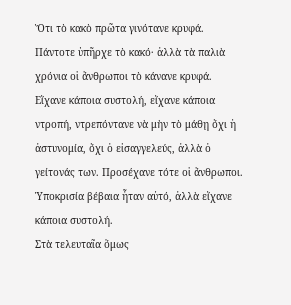Ὅτι τὸ κακὸ πρῶτα γινότανε κρυφά.
Πάντοτε ὑπῆρχε τὸ κακό· ἀλλὰ τὰ παλιὰ χρόνια οἱ ἄνθρωποι τὸ κάνανε κρυφά. Εἴχανε κάποια συστολή, εἴχανε κάποια ντροπή, ντρεπόντανε νὰ μὴν τὸ μάθῃ ὄχι ἡ ἀστυνομία, ὄχι ὁ εἰσαγγελεύς, ἀλλὰ ὁ γείτονάς των. Προσέχανε τότε οἱ ἄνθρωποι. Ὑποκρισία βέβαια ἦταν αὐτό, ἀλλὰ εἴχανε κάποια συστολή.
Στὰ τελευταῖα ὅμως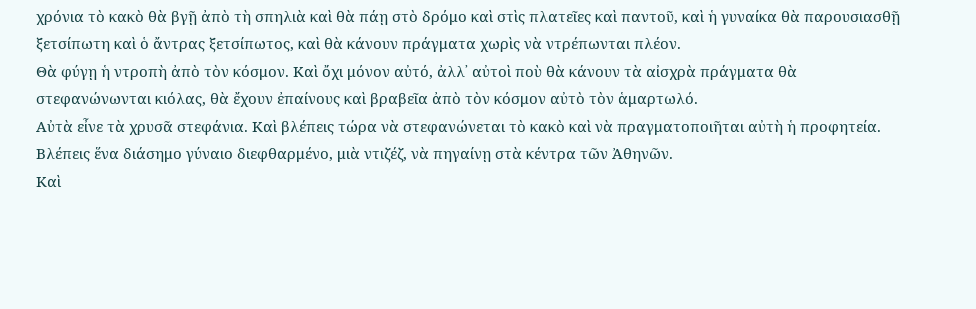χρόνια τὸ κακὸ θὰ βγῇ ἀπὸ τὴ σπηλιὰ καὶ θὰ πάῃ στὸ δρόμο καὶ στὶς πλατεῖες καὶ παντοῦ, καὶ ἡ γυναίκα θὰ παρουσιασθῇ ξετσίπωτη καὶ ὁ ἄντρας ξετσίπωτος, καὶ θὰ κάνουν πράγματα χωρὶς νὰ ντρέπωνται πλέον.
Θὰ φύγῃ ἡ ντροπὴ ἀπὸ τὸν κόσμον. Καὶ ὄχι μόνον αὐτό, ἀλλ᾿ αὐτοὶ ποὺ θὰ κάνουν τὰ αἰσχρὰ πράγματα θὰ στεφανώνωνται κιόλας, θὰ ἔχουν ἐπαίνους καὶ βραβεῖα ἀπὸ τὸν κόσμον αὐτὸ τὸν ἁμαρτωλό.
Αὐτὰ εἶνε τὰ χρυσᾶ στεφάνια. Καὶ βλέπεις τώρα νὰ στεφανώνεται τὸ κακὸ καὶ νὰ πραγματοποιῆται αὐτὴ ἡ προφητεία.
Βλέπεις ἕνα διάσημο γύναιο διεφθαρμένο, μιὰ ντιζέζ, νὰ πηγαίνῃ στὰ κέντρα τῶν Ἀθηνῶν.
Καὶ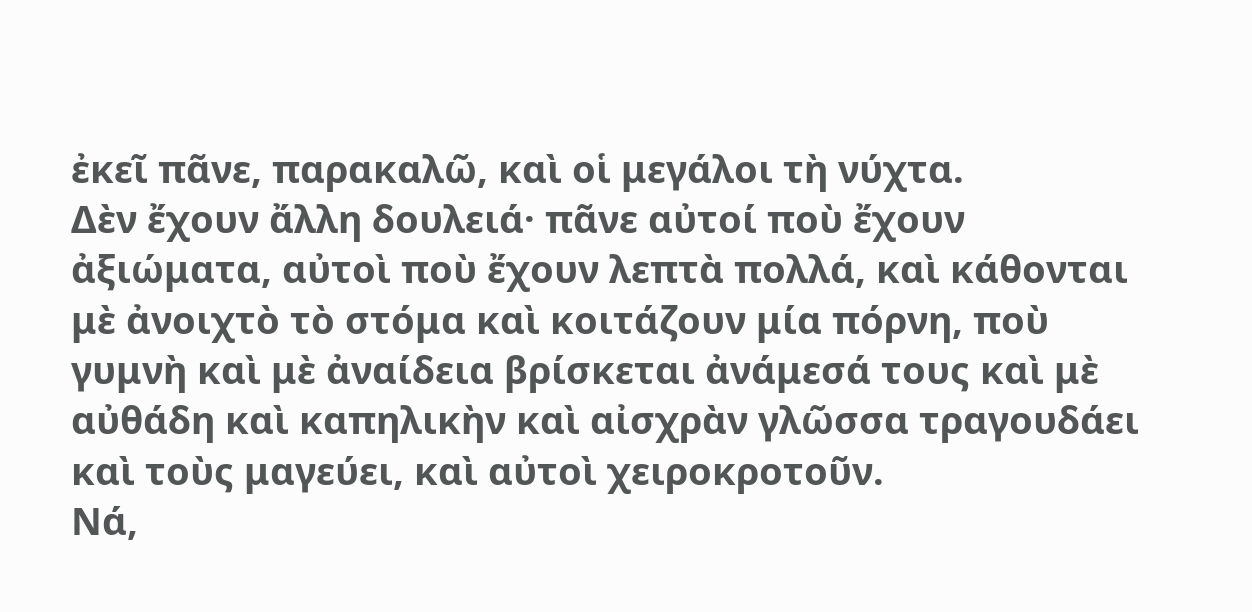ἐκεῖ πᾶνε, παρακαλῶ, καὶ οἱ μεγάλοι τὴ νύχτα.
Δὲν ἔχουν ἄλλη δουλειά· πᾶνε αὐτοί ποὺ ἔχουν ἀξιώματα, αὐτοὶ ποὺ ἔχουν λεπτὰ πολλά, καὶ κάθονται μὲ ἀνοιχτὸ τὸ στόμα καὶ κοιτάζουν μία πόρνη, ποὺ γυμνὴ καὶ μὲ ἀναίδεια βρίσκεται ἀνάμεσά τους καὶ μὲ αὐθάδη καὶ καπηλικὴν καὶ αἰσχρὰν γλῶσσα τραγουδάει καὶ τοὺς μαγεύει, καὶ αὐτοὶ χειροκροτοῦν.
Νά,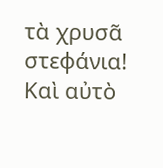τὰ χρυσᾶ στεφάνια! Καὶ αὐτὸ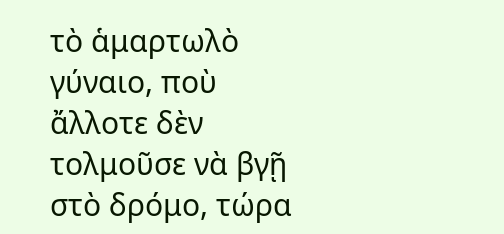τὸ ἁμαρτωλὸ γύναιο, ποὺ ἄλλοτε δὲν τολμοῦσε νὰ βγῇ στὸ δρόμο, τώρα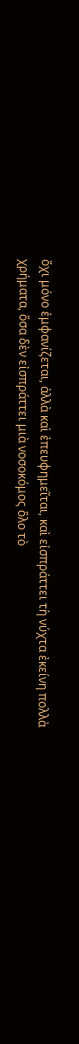ὄχι μόνο ἐμφανίζεται, ἀλλὰ καὶ ἐπευφημεῖται, καὶ εἰσπράττει τὴ νύχτα ἐκείνη πολλὰ χρήματα, ὅσα δὲν εἰσπράττει μιὰ νοσοκόμος ὅλο τὸ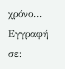χρόνο…
Εγγραφή σε: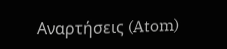Αναρτήσεις (Atom)